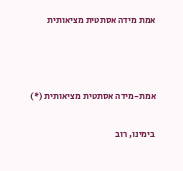אמת מידה אסתטית מציאותית



אמת-מידה אסתטית מציאותית (*)

בימינו, רוב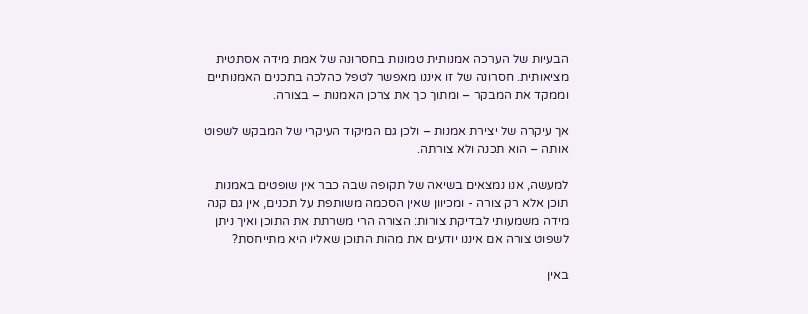הבעיות של הערכה אמנותית טמונות בחסרונה של אמת מידה אסתטית מציאותית. חסרונה של זו איננו מאפשר לטפל כהלכה בתכנים האמנותיים וממקד את המבקר – ומתוך כך את צרכן האמנות – בצורה.

אך עיקרה של יצירת אמנות – ולכן גם המיקוד העיקרי של המבקש לשפוט אותה – הוא תכנה ולא צורתה.

למעשה, אנו נמצאים בשיאה של תקופה שבה כבר אין שופטים באמנות תוכן אלא רק צורה - ומכיוון שאין הסכמה משותפת על תכנים, אין גם קנה מידה משמעותי לבדיקת צורות: הצורה הרי משרתת את התוכן ואיך ניתן לשפוט צורה אם איננו יודעים את מהות התוכן שאליו היא מתייחסת?

באין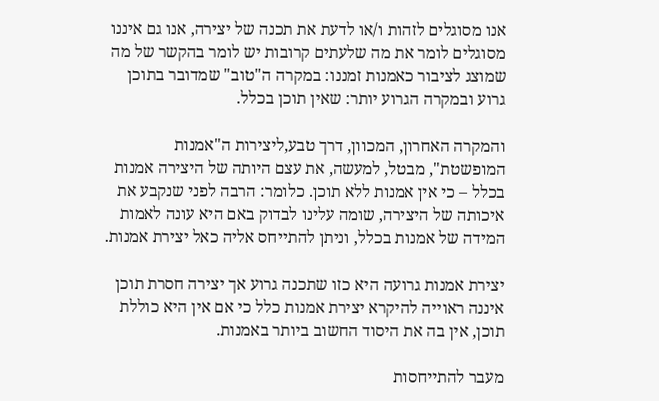אנו מסוגלים לזהות ו/או לדעת את תכנה של יצירה, אנו גם איננו מסוגלים לומר את מה שלעתים קרובות יש לומר בהקשר של מה שמוצג לציבור כאמנות זמננו: במקרה ה"טוב" שמדובר בתוכן גרוע ובמקרה הגרוע יותר: שאין תוכן בכלל.

והמקרה האחרון, המכוון, דרך טבע,ליצירות ה"אמנות המופשטת", מבטל, למעשה, את עצם היותה של היצירה אמנות בכלל – כי אין אמנות ללא תוכן. כלומר: הרבה לפני שנקבע את איכותה של היצירה, שומה עלינו לבדוק באם היא עונה לאמות המידה של אמנות בכלל, וניתן להתייחס אליה כאל יצירת אמנות.

יצירת אמנות גרועה היא כזו שתכנה גרוע אך יצירה חסרת תוכן איננה ראוייה להיקרא יצירת אמנות כלל כי אם אין היא כוללת תוכן, אין בה את היסוד החשוב ביותר באמנות.

מעבר להתייחסות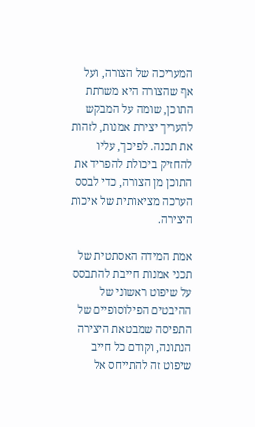המעריכה של הצורה, ועל אף שהצורה היא משרתת התוכן, שומה על המבקש להעריך יצירת אמנות, לזהות את תכנה. לפיכך, עליו להחזיק ביכולת להפריד את התוכן מן הצורה, כדי לבסס הערכה מציאותית של איכות היצירה.

אמת המידה האסתטית של תכני אמנות חייבת להתבסס על שיפוט ראשוני של ההיבטים הפילוסופיים של התפיסה שמבטאת היצירה הנתונה, וקודם כל חייב שיפוט זה להתייחס אל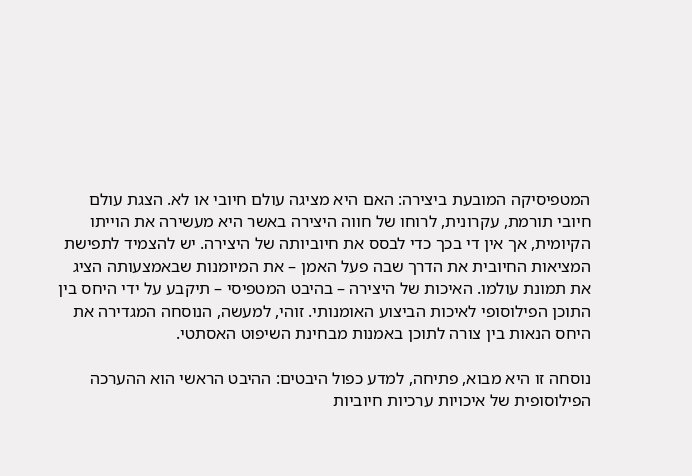המטפיסיקה המובעת ביצירה: האם היא מציגה עולם חיובי או לא. הצגת עולם חיובי תורמת, עקרונית, לרוחו של חווה היצירה באשר היא מעשירה את הוייתו הקיומית, אך אין די בכך כדי לבסס את חיוביותה של היצירה. יש להצמיד לתפישת המציאות החיובית את הדרך שבה פעל האמן – את המיומנות שבאמצעותה הציג את תמונת עולמו. האיכות של היצירה – בהיבט המטפיסי – תיקבע על ידי היחס בין התוכן הפילוסופי לאיכות הביצוע האומנותי. זוהי, למעשה, הנוסחה המגדירה את היחס הנאות בין צורה לתוכן באמנות מבחינת השיפוט האסתטי.

נוסחה זו היא מבוא, פתיחה, למדע כפול היבטים: ההיבט הראשי הוא ההערכה הפילוסופית של איכויות ערכיות חיוביות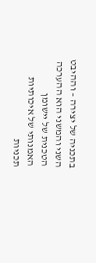בתכניה של יצירה – וההיבט השני והמשני הוא ההערכה הטכנית של יישומן האמנותי של איכותיות תכניות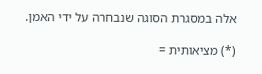אלה במסגרת הסוגה שנבחרה על ידי האמן.

(*) מציאותית =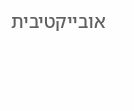אובייקטיבית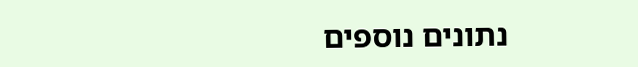נתונים נוספים